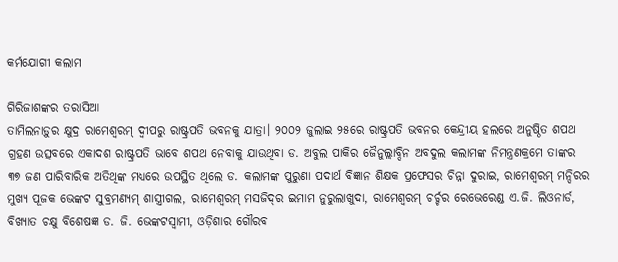କର୍ମଯୋଗୀ କଲାମ

ଗିରିଜାଶଙ୍କର ତରାସିଆ
ତାମିଲନାଡ଼ୁର କ୍ଷୁଦ୍ର ରାମେଶ୍ୱରମ୍‌ ଦ୍ୱୀପରୁ ରାଷ୍ଟ୍ରପତି ଭବନକୁ ଯାତ୍ରା। ୨୦୦୨ ଜୁଲାଇ ୨୫ରେ ରାଷ୍ଟ୍ରପତି ଭବନର କେନ୍ଦ୍ରୀୟ ହଲରେ ଅନୁଷ୍ଠିତ ଶପଥ ଗ୍ରହଣ ଉତ୍ସବରେ ଏକାଦଶ ରାଷ୍ଟ୍ରପତି ଭାବେ ଶପଥ ନେବାକୁ ଯାଉଥିବା ଡ. ଅବୁଲ ପାକିର ଜୈନୁଲ୍ଲାବ୍ଦିନ ଅବଦୁଲ କଲାମଙ୍କ ନିମନ୍ତ୍ରଣକ୍ରମେ ତାଙ୍କର ୩୭ ଜଣ ପାରିବାରିକ ଅତିଥିଙ୍କ ମଧ୍ୟରେ ଉପସ୍ଥିତ ଥିଲେ ଡ. କଲାମଙ୍କ ପୁରୁଣା ପଦାର୍ଥ ବିଜ୍ଞାନ ଶିକ୍ଷକ ପ୍ରଫେସର ଚିନ୍ନା ଦୁରାଇ, ରାମେଶ୍ୱରମ୍‌ ମନ୍ଦିରର ମୁଖ୍ୟ ପୂଜକ ଭେଙ୍କଟ ସୁବ୍ରମଣ୍ୟମ୍‌ ଶାସ୍ତ୍ରୀଗଲ, ରାମେଶ୍ୱରମ୍‌ ମସଜିଦ୍‌ର ଇମାମ ନୁରୁଲାଖୁଦା, ରାମେଶ୍ୱରମ୍‌ ଚର୍ଚ୍ଚର ରେଭେରେଣ୍ଡ ଏ.ଜି. ଲିଓନାର୍ଡ, ବିଖ୍ୟାତ ଚକ୍ଷୁ ବିଶେଷଜ୍ଞ ଡ. ଜି. ଭେଙ୍କଟସ୍ବାମୀ, ଓଡ଼ିଶାର ଗୌରବ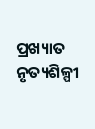ପ୍ରଖ୍ୟାତ ନୃତ୍ୟଶିଳ୍ପୀ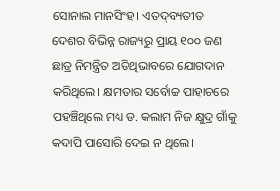ସୋନାଲ ମାନସିଂହ। ଏତଦ୍‌ବ୍ୟତୀତ ଦେଶର ବିଭିନ୍ନ ରାଜ୍ୟରୁ ପ୍ରାୟ ୧୦୦ ଜଣ ଛାତ୍ର ନିମନ୍ତ୍ରିତ ଅତିଥିଭାବରେ ଯୋଗଦାନ କରିଥିଲେ। କ୍ଷମତାର ସର୍ବୋଚ୍ଚ ପାହାଚରେ ପହଞ୍ଚିଥିଲେ ମଧ୍ୟ ଡ. କଲାମ ନିଜ କ୍ଷୁଦ୍ର ଗାଁକୁ କଦାପି ପାସୋରି ଦେଇ ନ ଥିଲେ।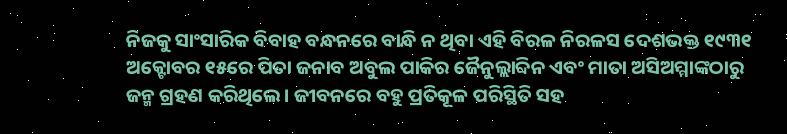ନିଜକୁ ସାଂସାରିକ ବିବାହ ବନ୍ଧନରେ ବାନ୍ଧି ନ ଥିବା ଏହି ବିରଳ ନିରଳସ ଦେଶଭକ୍ତ ୧୯୩୧ ଅକ୍ଟୋବର ୧୫ରେ ପିତା ଜନାବ ଅବୁଲ ପାକିର ଜୈନୁଲ୍ଲାବ୍ଦିନ ଏବଂ ମାତା ଅସିଅମ୍ମାଙ୍କଠାରୁ ଜନ୍ମ ଗ୍ରହଣ କରିଥିଲେ। ଜୀବନରେ ବହୁ ପ୍ରତିକୂଳ ପରିସ୍ଥିତି ସହ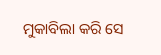ମୁକାବିଲା କରି ସେ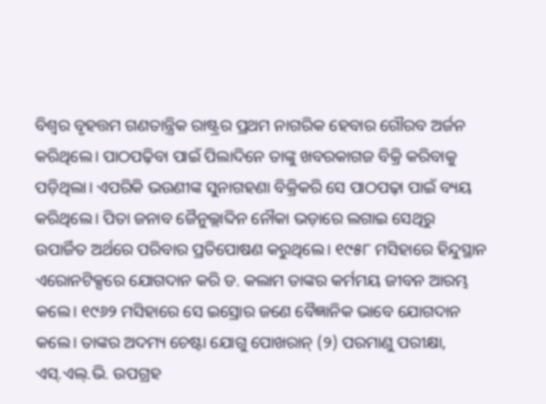ବିଶ୍ୱର ବୃହତ୍ତମ ଗଣତାନ୍ତ୍ରିକ ରାଷ୍ଟ୍ରର ପ୍ରଥମ ନାଗରିକ ହେବାର ଗୌରବ ଅର୍ଜନ କରିଥିଲେ। ପାଠପଢ଼ିବା ପାଇଁ ପିଲାଦିନେ ତାଙ୍କୁ ଖବରକାଗଜ ବିକ୍ରି କରିବାକୁ ପଡ଼ିଥିଲା। ଏପରିକି ଭଉଣୀଙ୍କ ସୁନାଗହଣା ବିକ୍ରିକରି ସେ ପାଠପଢ଼ା ପାଇଁ ବ୍ୟୟ କରିଥିଲେ। ପିତା ଜନାବ ଜୈନୁଲ୍ଲାବ୍ଦିନ ନୌକା ଭଡ଼ାରେ ଲଗାଇ ସେଥିରୁ ଉପାର୍ଜିତ ଅର୍ଥରେ ପରିବାର ପ୍ରତିପୋଷଣ କରୁଥିଲେ। ୧୯୫୮ ମସିହାରେ ହିନ୍ଦୁସ୍ଥାନ ଏରୋନଟିକ୍ସରେ ଯୋଗଦାନ କରି ଡ. କଲାମ ତାଙ୍କର କର୍ମମୟ ଜୀବନ ଆରମ୍ଭ କଲେ। ୧୯୬୨ ମସିହାରେ ସେ ଇସ୍ରୋର ଜଣେ ବୈଜ୍ଞାନିକ ଭାବେ ଯୋଗଦାନ କଲେ। ତାଙ୍କର ଅଦମ୍ୟ ଚେଷ୍ଟା ଯୋଗୁ ପୋଖରାନ୍‌ (୨) ପରମାଣୁ ପରୀକ୍ଷା, ଏସ୍‌.ଏଲ୍‌.ଭି. ଉପଗ୍ରହ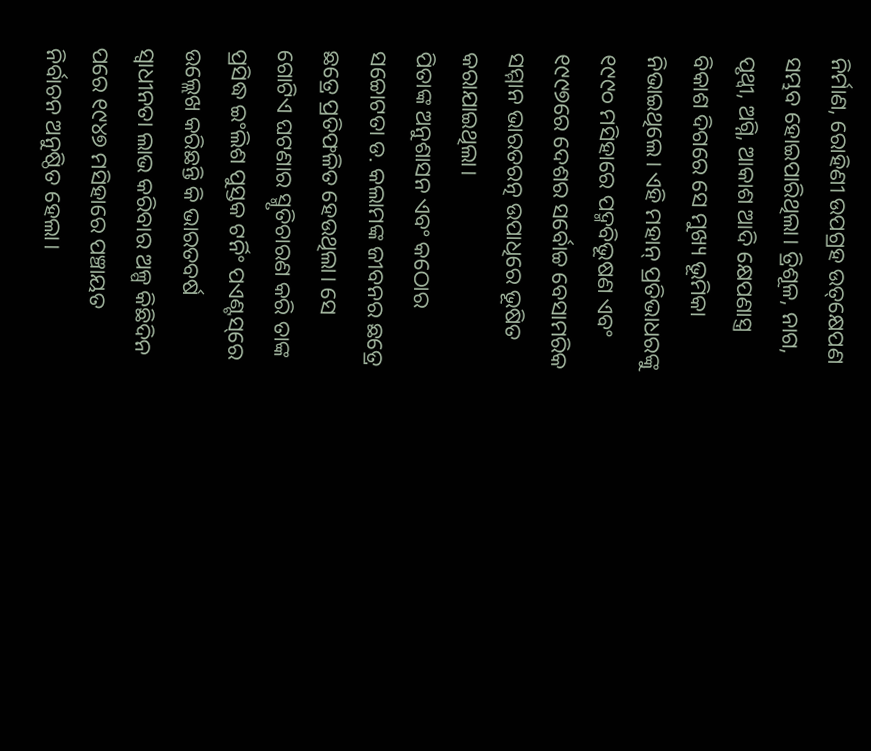ନିର୍ମାଣ, ରୋହିଣୀ ଉପଗ୍ରହ ଉତ୍‌କ୍ଷେପଣ ସମ୍ଭବ ହୋଇପାରିଥିଲା। ତ୍ରିଶୂଳ, ନାଗ, ପୃଥ୍ବୀ, ଅଗ୍ନି, ଆକାଶ ଆଦି କ୍ଷେପଣାସ୍ତ୍ର ବିକାଶ ଦିଗରେ ସେ ମୁଖ୍ୟ ଭୂମିକା ନିଭାଇଥିଲେ। ଏହି ମହାନ୍‌ ପ୍ରତିଭାଧରଙ୍କୁ ୧୯୯୦ ମସିହାରେ ପଦ୍ମବିଭୂଷଣ ଏବଂ ୧୯୯୭ରେ ଦେଶର ସର୍ବୋଚ୍ଚ ବେସାମରିକ ସମ୍ମାନ ଭାରତରତ୍ନ ଉପାଧିରେ ଭୂଷିତ କରାଯାଇଥିଲା।
ପିତାଙ୍କ ଅନୁଶାସନ ଏବଂ କଠୋର ସଚ୍ଚୋଟତା ଡ. କଲାମଙ୍କ ଜୀବନର ଛତ୍ରେ ଛତ୍ରେ ପ୍ରତିଫଳିତ ହେଉଥିଲା। ସେ ଗୋଟିଏ ଘଟଣାର ସ୍ମୃତିଚାରଣ କରି ତାଙ୍କ ପ୍ରସିଦ୍ଧ ଇଂଲିଶ ପୁସ୍ତକ ଟର୍ନିଂ ପଏଣ୍ଟସ୍‌ରେ ଉଲ୍ଲେଖ କରିଛନ୍ତି କି ଭାରତବର୍ଷ ସ୍ବାଧୀନତା ଲାଭ କରିବାର ଅଳ୍ପ କିଛିଦିନ ପରେ ୧୯୪୭ ମସିହାରେ ପଞ୍ଚାୟତ ନିର୍ବାଚନ ଅନୁଷ୍ଠିତ ହେଲା।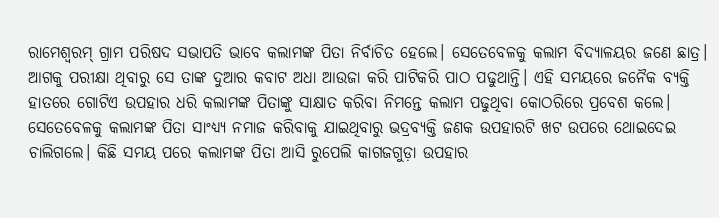ରାମେଶ୍ୱରମ୍‌ ଗ୍ରାମ ପରିଷଦ ସଭାପତି ଭାବେ କଲାମଙ୍କ ପିତା ନିର୍ବାଚିତ ହେଲେ। ସେତେବେଳକୁ କଲାମ ବିଦ୍ୟାଳୟର ଜଣେ ଛାତ୍ର। ଆଗକୁ ପରୀକ୍ଷା ଥିବାରୁ ସେ ତାଙ୍କ ଦୁଆର କବାଟ ଅଧା ଆଉଜା କରି ପାଟିକରି ପାଠ ପଢୁଥାନ୍ତି। ଏହି ସମୟରେ ଜନୈକ ବ୍ୟକ୍ତି ହାତରେ ଗୋଟିଏ ଉପହାର ଧରି କଲାମଙ୍କ ପିତାଙ୍କୁ ସାକ୍ଷାତ କରିବା ନିମନ୍ତେ କଲାମ ପଢୁଥିବା କୋଠରିରେ ପ୍ରବେଶ କଲେ। ସେତେବେଳକୁ କଲାମଙ୍କ ପିତା ସାଂଧ୍ୟ୍ୟ ନମାଜ କରିବାକୁ ଯାଇଥିବାରୁ ଭଦ୍ରବ୍ୟକ୍ତି ଜଣକ ଉପହାରଟି ଖଟ ଉପରେ ଥୋଇଦେଇ ଚାଲିଗଲେ। କିଛି ସମୟ ପରେ କଲାମଙ୍କ ପିତା ଆସି ରୁପେଲି କାଗଜଗୁଡ଼ା ଉପହାର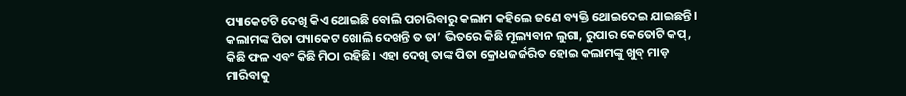ପ୍ୟାକେଟଟି ଦେଖି କିଏ ଥୋଇଛି ବୋଲି ପଚାରିବାରୁ କଲାମ କହିଲେ ଜଣେ ବ୍ୟକ୍ତି ଥୋଇଦେଇ ଯାଇଛନ୍ତି। କଲାମଙ୍କ ପିତା ପ୍ୟାକେଟ ଖୋଲି ଦେଖନ୍ତି ତ ତା’ ଭିତରେ କିଛି ମୂଲ୍ୟବାନ ଲୁଗା, ରୁପାର କେତୋଟି କପ୍‌, କିଛି ଫଳ ଏବଂ କିଛି ମିଠା ରହିଛି। ଏହା ଦେଖି ତାଙ୍କ ପିତା କ୍ରୋଧଜର୍ଜରିତ ହୋଇ କଲାମଙ୍କୁ ଖୁବ୍‌ ମାଡ଼ ମାରିବାକୁ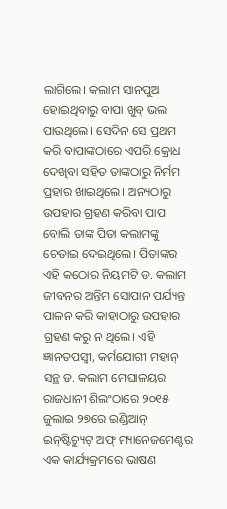ଲାଗିଲେ। କଲାମ ସାନପୁଅ ହୋଇଥିବାରୁ ବାପା ଖୁବ୍‌ ଭଲ ପାଉଥିଲେ। ସେଦିନ ସେ ପ୍ରଥମ କରି ବାପାଙ୍କଠାରେ ଏପରି କ୍ରୋଧ ଦେଖିବା ସହିତ ତାଙ୍କଠାରୁ ନିର୍ମମ ପ୍ରହାର ଖାଇଥିଲେ। ଅନ୍ୟଠାରୁ ଉପହାର ଗ୍ରହଣ କରିବା ପାପ ବୋଲି ତାଙ୍କ ପିତା କଲାମଙ୍କୁ ଚେତାଇ ଦେଇଥିଲେ। ପିତାଙ୍କର ଏହି କଠୋର ନିୟମଟି ଡ. କଲାମ ଜୀବନର ଅନ୍ତିମ ସୋପାନ ପର୍ଯ୍ୟନ୍ତ ପାଳନ କରି କାହାଠାରୁ ଉପହାର ଗ୍ରହଣ କରୁ ନ ଥିଲେ। ଏହି ଜ୍ଞାନତପସ୍ବୀ, କର୍ମଯୋଗୀ ମହାନ୍‌ ସନ୍ଥ ଡ. କଲାମ ମେଘାଳୟର ରାଜଧାନୀ ଶିଲଂଠାରେ ୨୦୧୫ ଜୁଲାଇ ୨୭ରେ ଇଣ୍ଡିଆନ୍‌ ଇନ୍‌ଷ୍ଟିଚ୍ୟୁଟ୍‌ ଅଫ୍‌ ମ୍ୟାନେଜମେଣ୍ଟର ଏକ କାର୍ଯ୍ୟକ୍ରମରେ ଭାଷଣ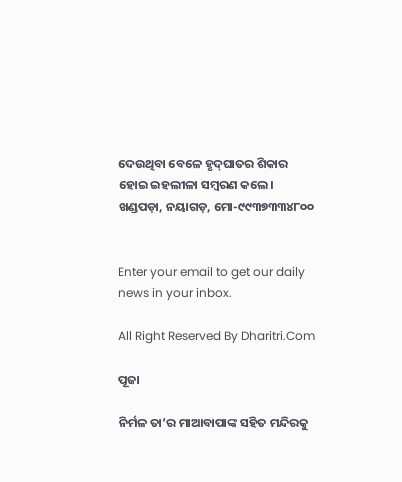ଦେଉଥିବା ବେଳେ ହୃଦ୍‌ଘାତର ଶିକାର ହୋଇ ଇହଲୀଳା ସମ୍ବରଣ କଲେ।
ଖଣ୍ଡପଡ଼ା, ନୟାଗଡ଼, ମୋ-୯୯୩୭୩୩୪୮୦୦


Enter your email to get our daily news in your inbox.

All Right Reserved By Dharitri.Com

ପୂଜା

ନିର୍ମଳ ତା’ର ମାଆବାପାଙ୍କ ସହିତ ମନ୍ଦିରକୁ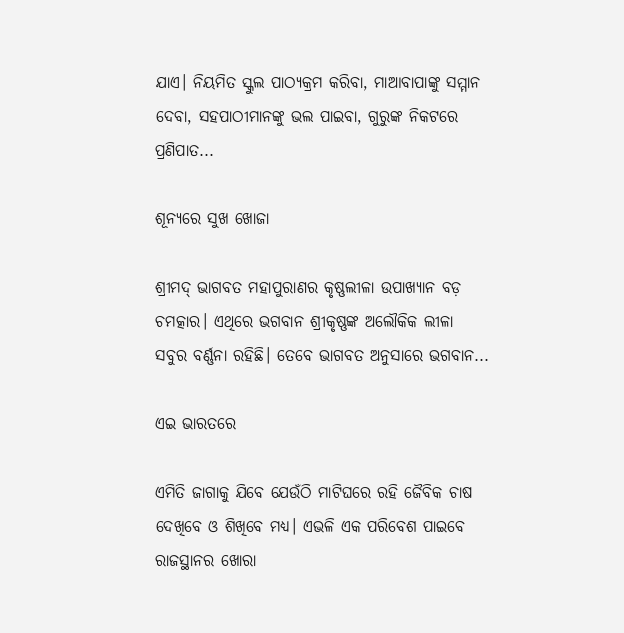ଯାଏ। ନିୟମିତ ସ୍କୁଲ ପାଠ୍ୟକ୍ରମ କରିବା, ମାଆବାପାଙ୍କୁ ସମ୍ମାନ ଦେବା, ସହପାଠୀମାନଙ୍କୁ ଭଲ ପାଇବା, ଗୁରୁଙ୍କ ନିକଟରେ ପ୍ରଣିପାତ...

ଶୂନ୍ୟରେ ସୁଖ ଖୋଜା

ଶ୍ରୀମଦ୍‌ ଭାଗବତ ମହାପୁରାଣର କୃଷ୍ଣଲୀଳା ଉପାଖ୍ୟାନ ବଡ଼ ଚମତ୍କାର। ଏଥିରେ ଭଗବାନ ଶ୍ରୀକୃଷ୍ଣଙ୍କ ଅଲୌକିକ ଲୀଳା ସବୁର ବର୍ଣ୍ଣନା ରହିଛି। ତେବେ ଭାଗବତ ଅନୁସାରେ ଭଗବାନ...

ଏଇ ଭାରତରେ

ଏମିତି ଜାଗାକୁ ଯିବେ ଯେଉଁଠି ମାଟିଘରେ ରହି ଜୈବିକ ଚାଷ ଦେଖିବେ ଓ ଶିଖିବେ ମଧ୍ୟ। ଏଭଳି ଏକ ପରିବେଶ ପାଇବେ ରାଜସ୍ଥାନର ଖୋରା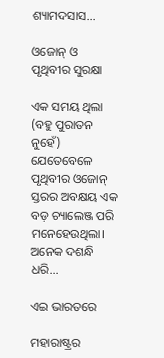ଶ୍ୟାମଦସାସ...

ଓଜୋନ୍‌ ଓ ପୃଥିବୀର ସୁରକ୍ଷା

ଏକ ସମୟ ଥିଲା (ବହୁ ପୁରାତନ ନୁହେଁ) ଯେତେବେଳେ ପୃଥିବୀର ଓଜୋନ୍‌ ସ୍ତରର ଅବକ୍ଷୟ ଏକ ବଡ଼ ଚ୍ୟାଲେଞ୍ଜ ପରି ମନେହେଉଥିଲା। ଅନେକ ଦଶନ୍ଧି ଧରି...

ଏଇ ଭାରତରେ

ମହାରାଷ୍ଟ୍ରର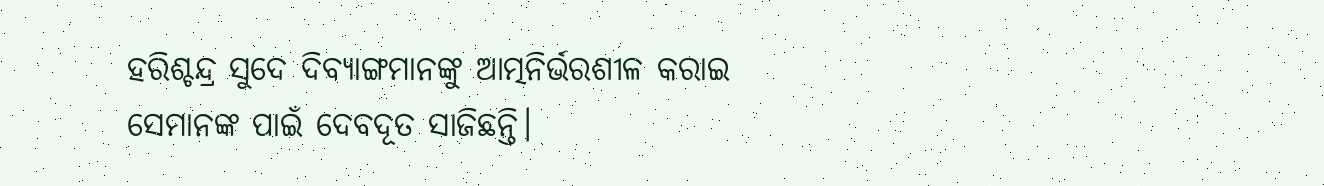ହରିଶ୍ଚନ୍ଦ୍ର ସୁଦେ ଦିବ୍ୟାଙ୍ଗମାନଙ୍କୁ ଆତ୍ମନିର୍ଭରଶୀଳ କରାଇ ସେମାନଙ୍କ ପାଇଁ ଦେବଦୂତ ସାଜିଛନ୍ତି।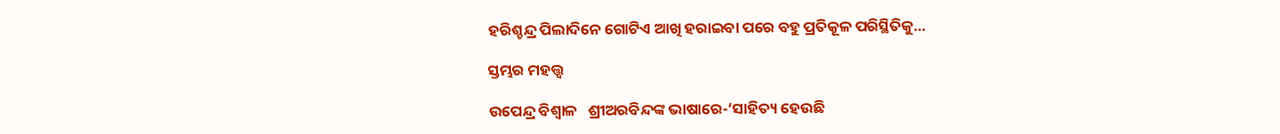ହରିଶ୍ଚନ୍ଦ୍ର ପିଲାଦିନେ ଗୋଟିଏ ଆଖି ହରାଇବା ପରେ ବହୁ ପ୍ରତିକୂଳ ପରିସ୍ଥିତିକୁ...

ସ୍ତମ୍ଭର ମହତ୍ତ୍ୱ

ଉପେନ୍ଦ୍ର ବିଶ୍ୱାଳ   ଶ୍ରୀଅରବିନ୍ଦଙ୍କ ଭାଷାରେ-‘ସାହିତ୍ୟ ହେଉଛି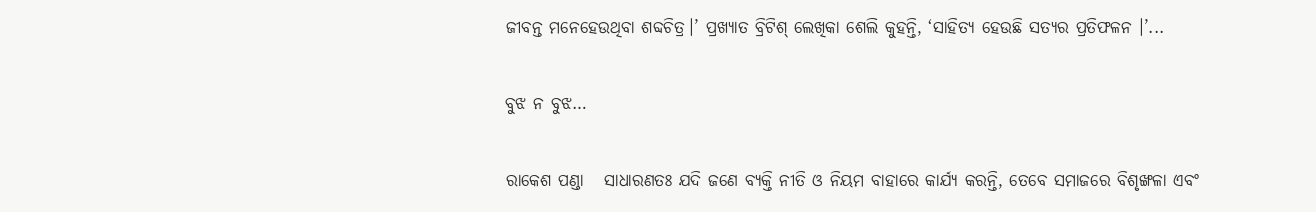ଜୀବନ୍ତ ମନେହେଉଥିବା ଶବ୍ଦଚିତ୍ର।’ ପ୍ରଖ୍ୟାତ ବ୍ରିଟିଶ୍‌ ଲେଖିକା ଶେଲି କୁହନ୍ତି, ‘ସାହିତ୍ୟ ହେଉଛି ସତ୍ୟର ପ୍ରତିଫଳନ ।’...

ବୁଝ ନ ବୁଝ…

ରାକେଶ ପଣ୍ଡା   ସାଧାରଣତଃ ଯଦି ଜଣେ ବ୍ୟକ୍ତି ନୀତି ଓ ନିୟମ ବାହାରେ କାର୍ଯ୍ୟ କରନ୍ତି, ତେବେ ସମାଜରେ ବିଶୃଙ୍ଖଳା ଏବଂ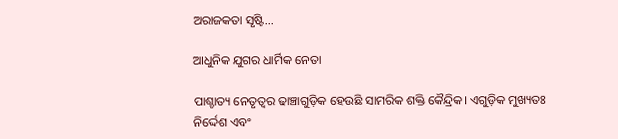ଅରାଜକତା ସୃଷ୍ଟି...

ଆଧୁନିକ ଯୁଗର ଧାର୍ମିକ ନେତା

ପାଶ୍ଚାତ୍ୟ ନେତୃତ୍ୱର ଢାଞ୍ଚାଗୁଡ଼ିକ ହେଉଛି ସାମରିକ ଶକ୍ତି କୈନ୍ଦ୍ରିକ। ଏଗୁଡ଼ିକ ମୁଖ୍ୟତଃ ନିର୍ଦ୍ଦେଶ ଏବଂ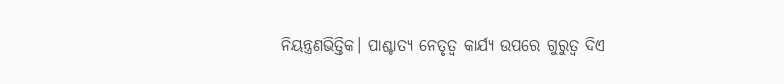ନିୟନ୍ତ୍ରଣଭିତ୍ତିକ। ପାଶ୍ଚାତ୍ୟ ନେତୃତ୍ୱ କାର୍ଯ୍ୟ ଉପରେ ଗୁରୁତ୍ୱ ଦିଏ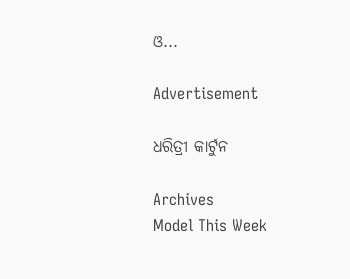ଓ...

Advertisement

ଧରିତ୍ରୀ କାର୍ଟୁନ

Archives
Model This Week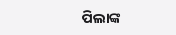ପିଲାଙ୍କ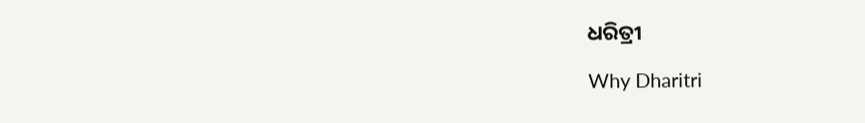ଧରିତ୍ରୀ

Why Dharitri